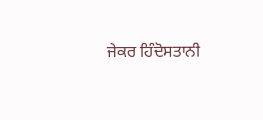ਜੇਕਰ ਹਿੰਦੋਸਤਾਨੀ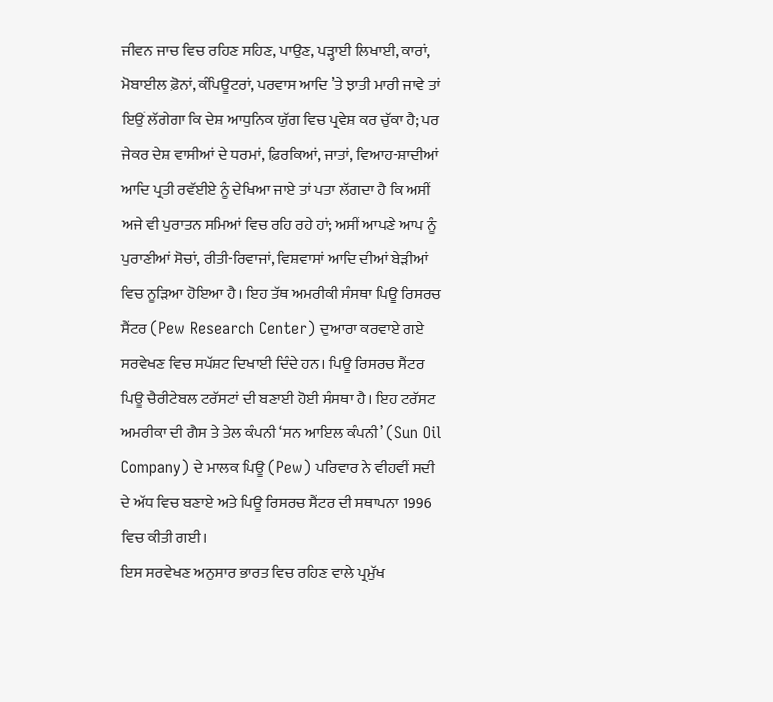ਜੀਵਨ ਜਾਚ ਵਿਚ ਰਹਿਣ ਸਹਿਣ, ਪਾਉਣ, ਪੜ੍ਹਾਈ ਲਿਖਾਈ, ਕਾਰਾਂ, ਮੋਬਾਈਲ ਫ਼ੋਨਾਂ, ਕੰਪਿਊਟਰਾਂ, ਪਰਵਾਸ ਆਦਿ ’ਤੇ ਝਾਤੀ ਮਾਰੀ ਜਾਵੇ ਤਾਂ ਇਉਂ ਲੱਗੇਗਾ ਕਿ ਦੇਸ਼ ਆਧੁਨਿਕ ਯੁੱਗ ਵਿਚ ਪ੍ਰਵੇਸ਼ ਕਰ ਚੁੱਕਾ ਹੈ; ਪਰ ਜੇਕਰ ਦੇਸ਼ ਵਾਸੀਆਂ ਦੇ ਧਰਮਾਂ, ਫ਼ਿਰਕਿਆਂ, ਜਾਤਾਂ, ਵਿਆਹ-ਸ਼ਾਦੀਆਂ ਆਦਿ ਪ੍ਰਤੀ ਰਵੱਈਏ ਨੂੰ ਦੇਖਿਆ ਜਾਏ ਤਾਂ ਪਤਾ ਲੱਗਦਾ ਹੈ ਕਿ ਅਸੀਂ ਅਜੇ ਵੀ ਪੁਰਾਤਨ ਸਮਿਆਂ ਵਿਚ ਰਹਿ ਰਹੇ ਹਾਂ; ਅਸੀਂ ਆਪਣੇ ਆਪ ਨੂੰ ਪੁਰਾਣੀਆਂ ਸੋਚਾਂ, ਰੀਤੀ-ਰਿਵਾਜਾਂ, ਵਿਸ਼ਵਾਸਾਂ ਆਦਿ ਦੀਆਂ ਬੇੜੀਆਂ ਵਿਚ ਨੂੜਿਆ ਹੋਇਆ ਹੈ। ਇਹ ਤੱਥ ਅਮਰੀਕੀ ਸੰਸਥਾ ਪਿਊ ਰਿਸਰਚ ਸੈਂਟਰ (Pew Research Center) ਦੁਆਰਾ ਕਰਵਾਏ ਗਏ ਸਰਵੇਖਣ ਵਿਚ ਸਪੱਸ਼ਟ ਦਿਖਾਈ ਦਿੰਦੇ ਹਨ। ਪਿਊ ਰਿਸਰਚ ਸੈਂਟਰ ਪਿਊ ਚੈਰੀਟੇਬਲ ਟਰੱਸਟਾਂ ਦੀ ਬਣਾਈ ਹੋਈ ਸੰਸਥਾ ਹੈ। ਇਹ ਟਰੱਸਟ ਅਮਰੀਕਾ ਦੀ ਗੈਸ ਤੇ ਤੇਲ ਕੰਪਨੀ ‘ਸਨ ਆਇਲ ਕੰਪਨੀ’ (Sun Oil Company) ਦੇ ਮਾਲਕ ਪਿਊ (Pew) ਪਰਿਵਾਰ ਨੇ ਵੀਹਵੀਂ ਸਦੀ ਦੇ ਅੱਧ ਵਿਚ ਬਣਾਏ ਅਤੇ ਪਿਊ ਰਿਸਰਚ ਸੈਂਟਰ ਦੀ ਸਥਾਪਨਾ 1996 ਵਿਚ ਕੀਤੀ ਗਈ।
ਇਸ ਸਰਵੇਖਣ ਅਨੁਸਾਰ ਭਾਰਤ ਵਿਚ ਰਹਿਣ ਵਾਲੇ ਪ੍ਰਮੁੱਖ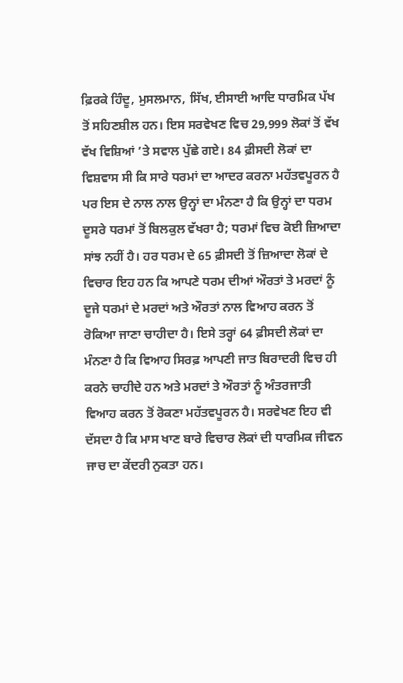ਫ਼ਿਰਕੇ ਹਿੰਦੂ, ਮੁਸਲਮਾਨ, ਸਿੱਖ, ਈਸਾਈ ਆਦਿ ਧਾਰਮਿਕ ਪੱਖ ਤੋਂ ਸਹਿਣਸ਼ੀਲ ਹਨ। ਇਸ ਸਰਵੇਖਣ ਵਿਚ 29,999 ਲੋਕਾਂ ਤੋਂ ਵੱਖ ਵੱਖ ਵਿਸ਼ਿਆਂ ’ਤੇ ਸਵਾਲ ਪੁੱਛੇ ਗਏ। 84 ਫ਼ੀਸਦੀ ਲੋਕਾਂ ਦਾ ਵਿਸ਼ਵਾਸ ਸੀ ਕਿ ਸਾਰੇ ਧਰਮਾਂ ਦਾ ਆਦਰ ਕਰਨਾ ਮਹੱਤਵਪੂਰਨ ਹੈ ਪਰ ਇਸ ਦੇ ਨਾਲ ਨਾਲ ਉਨ੍ਹਾਂ ਦਾ ਮੰਨਣਾ ਹੈ ਕਿ ਉਨ੍ਹਾਂ ਦਾ ਧਰਮ ਦੂਸਰੇ ਧਰਮਾਂ ਤੋਂ ਬਿਲਕੁਲ ਵੱਖਰਾ ਹੈ; ਧਰਮਾਂ ਵਿਚ ਕੋਈ ਜ਼ਿਆਦਾ ਸਾਂਝ ਨਹੀਂ ਹੈ। ਹਰ ਧਰਮ ਦੇ 65 ਫ਼ੀਸਦੀ ਤੋਂ ਜ਼ਿਆਦਾ ਲੋਕਾਂ ਦੇ ਵਿਚਾਰ ਇਹ ਹਨ ਕਿ ਆਪਣੇ ਧਰਮ ਦੀਆਂ ਔਰਤਾਂ ਤੇ ਮਰਦਾਂ ਨੂੰ ਦੂਜੇ ਧਰਮਾਂ ਦੇ ਮਰਦਾਂ ਅਤੇ ਔਰਤਾਂ ਨਾਲ ਵਿਆਹ ਕਰਨ ਤੋਂ ਰੋਕਿਆ ਜਾਣਾ ਚਾਹੀਦਾ ਹੈ। ਇਸੇ ਤਰ੍ਹਾਂ 64 ਫ਼ੀਸਦੀ ਲੋਕਾਂ ਦਾ ਮੰਨਣਾ ਹੈ ਕਿ ਵਿਆਹ ਸਿਰਫ਼ ਆਪਣੀ ਜਾਤ ਬਿਰਾਦਰੀ ਵਿਚ ਹੀ ਕਰਨੇ ਚਾਹੀਦੇ ਹਨ ਅਤੇ ਮਰਦਾਂ ਤੇ ਔਰਤਾਂ ਨੂੰ ਅੰਤਰਜਾਤੀ ਵਿਆਹ ਕਰਨ ਤੋਂ ਰੋਕਣਾ ਮਹੱਤਵਪੂਰਨ ਹੈ। ਸਰਵੇਖਣ ਇਹ ਵੀ ਦੱਸਦਾ ਹੈ ਕਿ ਮਾਸ ਖਾਣ ਬਾਰੇ ਵਿਚਾਰ ਲੋਕਾਂ ਦੀ ਧਾਰਮਿਕ ਜੀਵਨ ਜਾਚ ਦਾ ਕੇਂਦਰੀ ਨੁਕਤਾ ਹਨ।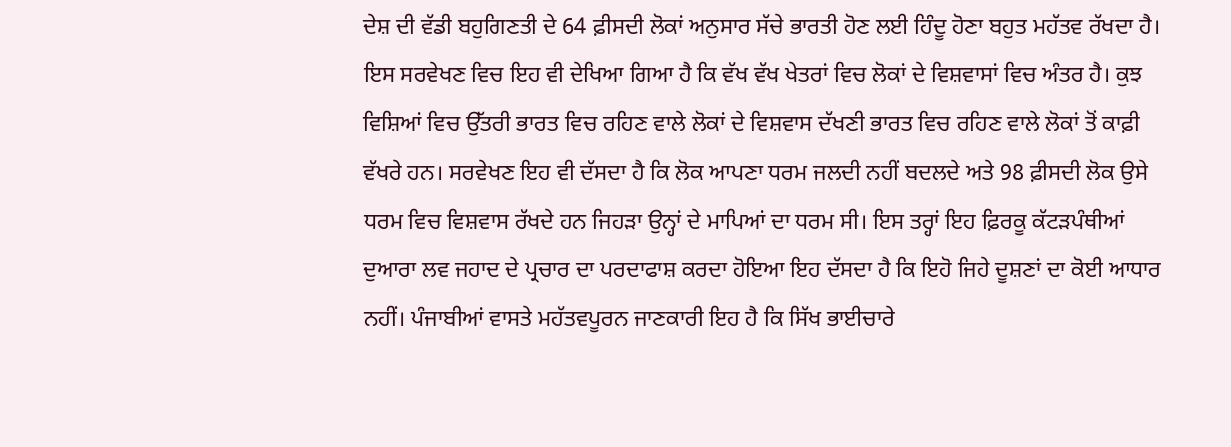ਦੇਸ਼ ਦੀ ਵੱਡੀ ਬਹੁਗਿਣਤੀ ਦੇ 64 ਫ਼ੀਸਦੀ ਲੋਕਾਂ ਅਨੁਸਾਰ ਸੱਚੇ ਭਾਰਤੀ ਹੋਣ ਲਈ ਹਿੰਦੂ ਹੋਣਾ ਬਹੁਤ ਮਹੱਤਵ ਰੱਖਦਾ ਹੈ।
ਇਸ ਸਰਵੇਖਣ ਵਿਚ ਇਹ ਵੀ ਦੇਖਿਆ ਗਿਆ ਹੈ ਕਿ ਵੱਖ ਵੱਖ ਖੇਤਰਾਂ ਵਿਚ ਲੋਕਾਂ ਦੇ ਵਿਸ਼ਵਾਸਾਂ ਵਿਚ ਅੰਤਰ ਹੈ। ਕੁਝ ਵਿਸ਼ਿਆਂ ਵਿਚ ਉੱਤਰੀ ਭਾਰਤ ਵਿਚ ਰਹਿਣ ਵਾਲੇ ਲੋਕਾਂ ਦੇ ਵਿਸ਼ਵਾਸ ਦੱਖਣੀ ਭਾਰਤ ਵਿਚ ਰਹਿਣ ਵਾਲੇ ਲੋਕਾਂ ਤੋਂ ਕਾਫ਼ੀ ਵੱਖਰੇ ਹਨ। ਸਰਵੇਖਣ ਇਹ ਵੀ ਦੱਸਦਾ ਹੈ ਕਿ ਲੋਕ ਆਪਣਾ ਧਰਮ ਜਲਦੀ ਨਹੀਂ ਬਦਲਦੇ ਅਤੇ 98 ਫ਼ੀਸਦੀ ਲੋਕ ਉਸੇ ਧਰਮ ਵਿਚ ਵਿਸ਼ਵਾਸ ਰੱਖਦੇ ਹਨ ਜਿਹੜਾ ਉਨ੍ਹਾਂ ਦੇ ਮਾਪਿਆਂ ਦਾ ਧਰਮ ਸੀ। ਇਸ ਤਰ੍ਹਾਂ ਇਹ ਫ਼ਿਰਕੂ ਕੱਟੜਪੰਥੀਆਂ ਦੁਆਰਾ ਲਵ ਜਹਾਦ ਦੇ ਪ੍ਰਚਾਰ ਦਾ ਪਰਦਾਫਾਸ਼ ਕਰਦਾ ਹੋਇਆ ਇਹ ਦੱਸਦਾ ਹੈ ਕਿ ਇਹੋ ਜਿਹੇ ਦੂਸ਼ਣਾਂ ਦਾ ਕੋਈ ਆਧਾਰ ਨਹੀਂ। ਪੰਜਾਬੀਆਂ ਵਾਸਤੇ ਮਹੱਤਵਪੂਰਨ ਜਾਣਕਾਰੀ ਇਹ ਹੈ ਕਿ ਸਿੱਖ ਭਾਈਚਾਰੇ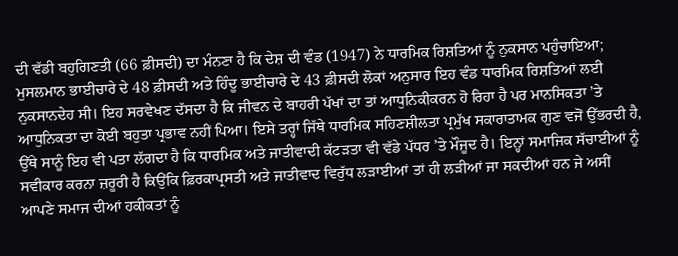ਦੀ ਵੱਡੀ ਬਹੁਗਿਣਤੀ (66 ਫ਼ੀਸਦੀ) ਦਾ ਮੰਨਣਾ ਹੈ ਕਿ ਦੇਸ਼ ਦੀ ਵੰਡ (1947) ਨੇ ਧਾਰਮਿਕ ਰਿਸ਼ਤਿਆਂ ਨੂੰ ਨੁਕਸਾਨ ਪਹੁੰਚਾਇਆ; ਮੁਸਲਮਾਨ ਭਾਈਚਾਰੇ ਦੇ 48 ਫ਼ੀਸਦੀ ਅਤੇ ਹਿੰਦੂ ਭਾਈਚਾਰੇ ਦੇ 43 ਫ਼ੀਸਦੀ ਲੋਕਾਂ ਅਨੁਸਾਰ ਇਹ ਵੰਡ ਧਾਰਮਿਕ ਰਿਸ਼ਤਿਆਂ ਲਈ ਨੁਕਸਾਨਦੇਹ ਸੀ। ਇਹ ਸਰਵੇਖਣ ਦੱਸਦਾ ਹੈ ਕਿ ਜੀਵਨ ਦੇ ਬਾਹਰੀ ਪੱਖਾਂ ਦਾ ਤਾਂ ਆਧੁਨਿਕੀਕਰਨ ਹੋ ਰਿਹਾ ਹੈ ਪਰ ਮਾਨਸਿਕਤਾ ’ਤੇ ਆਧੁਨਿਕਤਾ ਦਾ ਕੋਈ ਬਹੁਤਾ ਪ੍ਰਭਾਵ ਨਹੀਂ ਪਿਆ। ਇਸੇ ਤਰ੍ਹਾਂ ਜਿੱਥੇ ਧਾਰਮਿਕ ਸਹਿਣਸ਼ੀਲਤਾ ਪ੍ਰਮੁੱਖ ਸਕਾਰਾਤਾਮਕ ਗੁਣ ਵਜੋਂ ਉੱਭਰਦੀ ਹੈ, ਉੱਥੇ ਸਾਨੂੰ ਇਹ ਵੀ ਪਤਾ ਲੱਗਦਾ ਹੈ ਕਿ ਧਾਰਮਿਕ ਅਤੇ ਜਾਤੀਵਾਦੀ ਕੱਟੜਤਾ ਵੀ ਵੱਡੇ ਪੱਧਰ ’ਤੇ ਮੌਜੂਦ ਹੈ। ਇਨ੍ਹਾਂ ਸਮਾਜਿਕ ਸੱਚਾਈਆਂ ਨੂੰ ਸਵੀਕਾਰ ਕਰਨਾ ਜ਼ਰੂਰੀ ਹੈ ਕਿਉਂਕਿ ਫ਼ਿਰਕਾਪ੍ਰਸਤੀ ਅਤੇ ਜਾਤੀਵਾਦ ਵਿਰੁੱਧ ਲੜਾਈਆਂ ਤਾਂ ਹੀ ਲੜੀਆਂ ਜਾ ਸਕਦੀਆਂ ਹਨ ਜੇ ਅਸੀਂ ਆਪਣੇ ਸਮਾਜ ਦੀਆਂ ਹਕੀਕਤਾਂ ਨੂੰ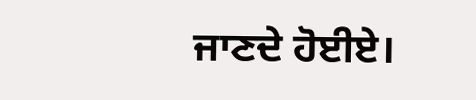ਜਾਣਦੇ ਹੋਈਏ।